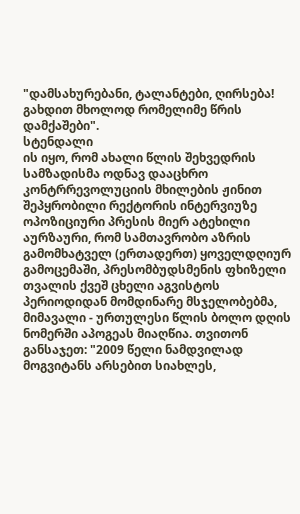"დამსახურებანი, ტალანტები, ღირსება!
გახდით მხოლოდ რომელიმე წრის დამქაშები".
სტენდალი
ის იყო, რომ ახალი წლის შეხვედრის სამზადისმა ოდნავ დააცხრო კონტრრევოლუციის მხილების ჟინით შეპყრობილი რექტორის ინტერვიუზე ოპოზიციური პრესის მიერ ატეხილი აურზაური, რომ სამთავრობო აზრის გამომხატველ (ერთადერთ) ყოველდღიურ გამოცემაში, პრესომბუდსმენის ფხიზელი თვალის ქვეშ ცხელი აგვისტოს პერიოდიდან მომდინარე მსჯელობებმა, მიმავალი - ურთულესი წლის ბოლო დღის ნომერში აპოგეას მიაღწია. თვითონ განსაჯეთ: "2009 წელი ნამდვილად მოგვიტანს არსებით სიახლეს,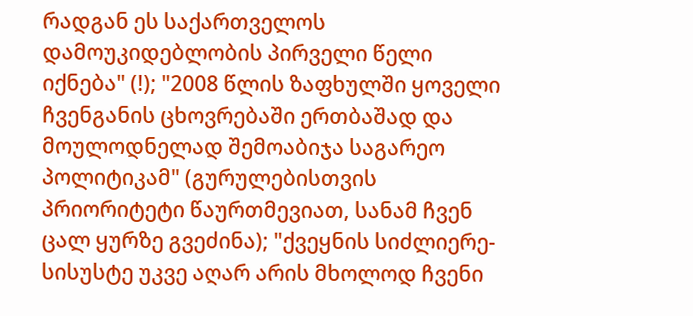რადგან ეს საქართველოს დამოუკიდებლობის პირველი წელი იქნება" (!); "2008 წლის ზაფხულში ყოველი ჩვენგანის ცხოვრებაში ერთბაშად და მოულოდნელად შემოაბიჯა საგარეო პოლიტიკამ" (გურულებისთვის პრიორიტეტი წაურთმევიათ, სანამ ჩვენ ცალ ყურზე გვეძინა); "ქვეყნის სიძლიერე-სისუსტე უკვე აღარ არის მხოლოდ ჩვენი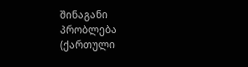შინაგანი პრობლება (ქართული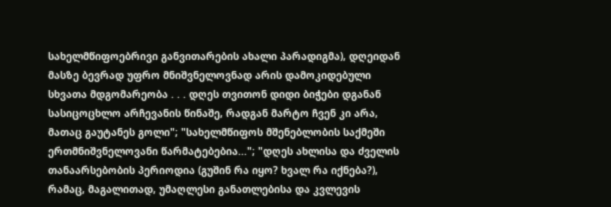სახელმწიფოებრივი განვითარების ახალი პარადიგმა), დღეიდან მასზე ბევრად უფრო მნიშვნელოვნად არის დამოკიდებული სხვათა მდგომარეობა . . . დღეს თვითონ დიდი ბიჭები დგანან სასიცოცხლო არჩევანის წინაშე, რადგან მარტო ჩვენ კი არა, მათაც გაუტანეს გოლი"; "სახელმწიფოს მშენებლობის საქმეში ერთმნიშვნელოვანი წარმატებებია..."; "დღეს ახლისა და ძველის თანაარსებობის პერიოდია (გუშინ რა იყო? ხვალ რა იქნება?), რამაც, მაგალითად, უმაღლესი განათლებისა და კვლევის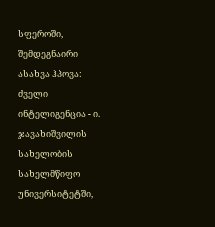სფეროში, შემდეგნაირი ასახვა ჰპოვა: ძველი ინტელიგენცია - ი. ჯავახიშვილის სახელობის სახელმწიფო უნივერსიტეტში,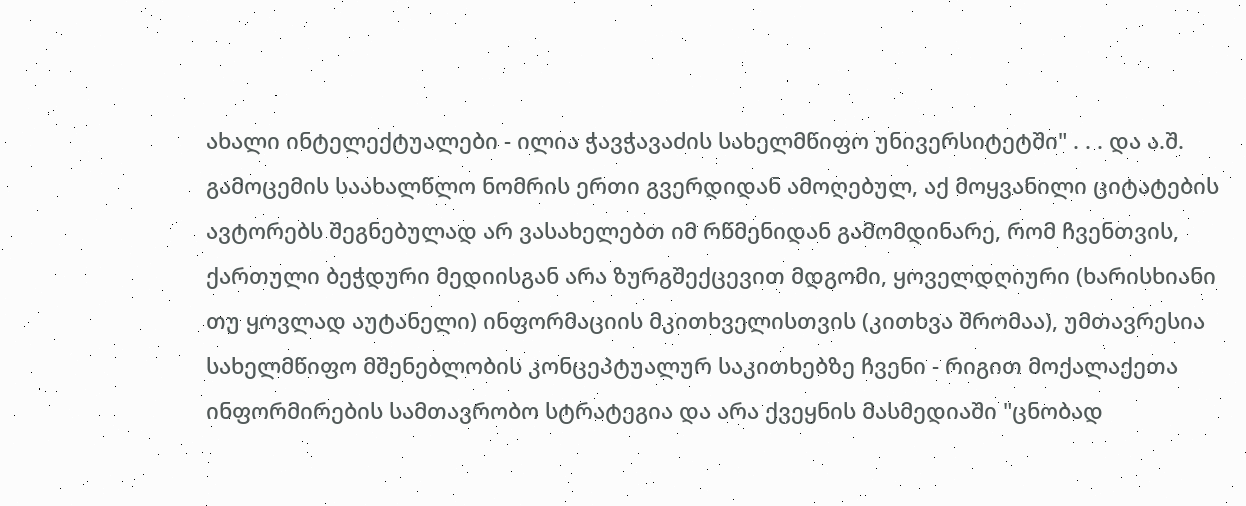ახალი ინტელექტუალები - ილია ჭავჭავაძის სახელმწიფო უნივერსიტეტში" . . . და ა.შ.
გამოცემის საახალწლო ნომრის ერთი გვერდიდან ამოღებულ, აქ მოყვანილი ციტატების ავტორებს შეგნებულად არ ვასახელებთ იმ რწმენიდან გამომდინარე, რომ ჩვენთვის, ქართული ბეჭდური მედიისგან არა ზურგშექცევით მდგომი, ყოველდღიური (ხარისხიანი თუ ყოვლად აუტანელი) ინფორმაციის მკითხველისთვის (კითხვა შრომაა), უმთავრესია სახელმწიფო მშენებლობის კონცეპტუალურ საკითხებზე ჩვენი - რიგით მოქალაქეთა ინფორმირების სამთავრობო სტრატეგია და არა ქვეყნის მასმედიაში "ცნობად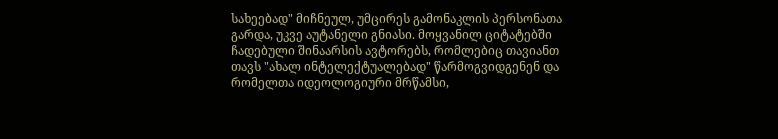სახეებად" მიჩნეულ, უმცირეს გამონაკლის პერსონათა გარდა, უკვე აუტანელი გნიასი. მოყვანილ ციტატებში ჩადებული შინაარსის ავტორებს, რომლებიც თავიანთ თავს "ახალ ინტელექტუალებად" წარმოგვიდგენენ და რომელთა იდეოლოგიური მრწამსი,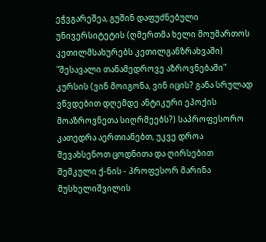ეჭვგარეშეა, გუშინ დაფუძნებული უნივერსიტეტის (ღმერთმა ხელი მოუმართოს კეთილმსახურებს კეთილგანზრახვაში) "შესავალი თანამედროვე აზროვნებაში" კურსის (ვინ მოიგონა, ვინ იცის? განა სრულად ვწვდებით დღემდე ანტიკური ეპოქის მოაზროვნეთა სიღრმეებს?) საპროფესორო კათედრა აერთიანებთ, უკვე დროა შევახსენოთ ცოდნითა და ღირსებით შემკული ქ-ნის - პროფესორ მარინა მუსხელიშვილის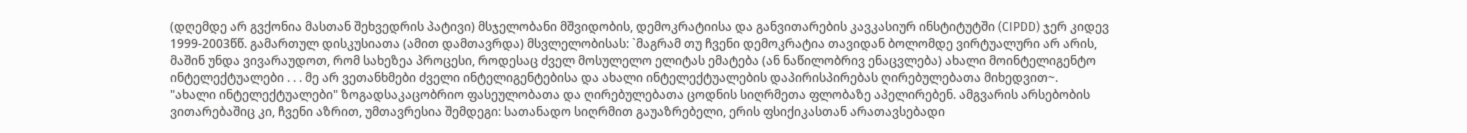(დღემდე არ გვქონია მასთან შეხვედრის პატივი) მსჯელობანი მშვიდობის, დემოკრატიისა და განვითარების კავკასიურ ინსტიტუტში (CIPDD) ჯერ კიდევ 1999-2003წწ. გამართულ დისკუსიათა (ამით დამთავრდა) მსვლელობისას: `მაგრამ თუ ჩვენი დემოკრატია თავიდან ბოლომდე ვირტუალური არ არის, მაშინ უნდა ვივარაუდოთ, რომ სახეზეა პროცესი, როდესაც ძველ მოსულელო ელიტას ემატება (ან ნაწილობრივ ენაცვლება) ახალი მოინტელიგენტო ინტელექტუალები . . . მე არ ვეთანხმები ძველი ინტელიგენტებისა და ახალი ინტელექტუალების დაპირისპირებას ღირებულებათა მიხედვით~.
"ახალი ინტელექტუალები" ზოგადსაკაცობრიო ფასეულობათა და ღირებულებათა ცოდნის სიღრმეთა ფლობაზე აპელირებენ. ამგვარის არსებობის ვითარებაშიც კი, ჩვენი აზრით, უმთავრესია შემდეგი: სათანადო სიღრმით გაუაზრებელი, ერის ფსიქიკასთან არათავსებადი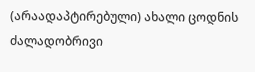(არაადაპტირებული) ახალი ცოდნის ძალადობრივი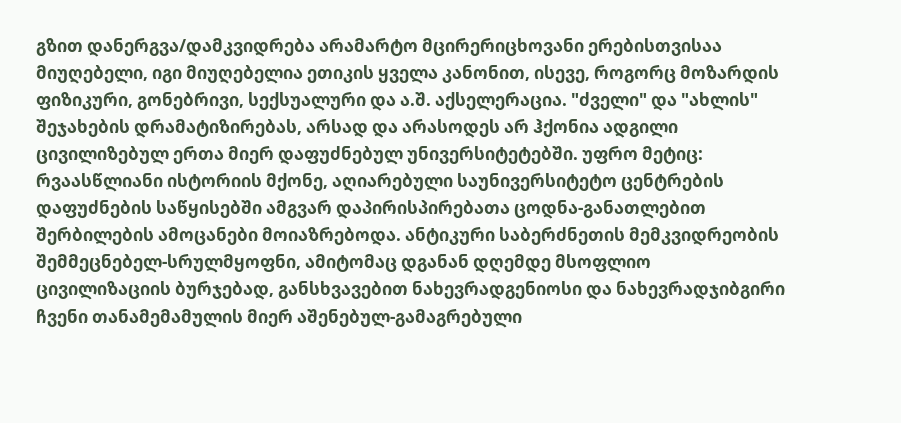გზით დანერგვა/დამკვიდრება არამარტო მცირერიცხოვანი ერებისთვისაა მიუღებელი, იგი მიუღებელია ეთიკის ყველა კანონით, ისევე, როგორც მოზარდის ფიზიკური, გონებრივი, სექსუალური და ა.შ. აქსელერაცია. "ძველი" და "ახლის" შეჯახების დრამატიზირებას, არსად და არასოდეს არ ჰქონია ადგილი ცივილიზებულ ერთა მიერ დაფუძნებულ უნივერსიტეტებში. უფრო მეტიც: რვაასწლიანი ისტორიის მქონე, აღიარებული საუნივერსიტეტო ცენტრების დაფუძნების საწყისებში ამგვარ დაპირისპირებათა ცოდნა-განათლებით შერბილების ამოცანები მოიაზრებოდა. ანტიკური საბერძნეთის მემკვიდრეობის შემმეცნებელ-სრულმყოფნი, ამიტომაც დგანან დღემდე მსოფლიო ცივილიზაციის ბურჯებად, განსხვავებით ნახევრადგენიოსი და ნახევრადჯიბგირი ჩვენი თანამემამულის მიერ აშენებულ-გამაგრებული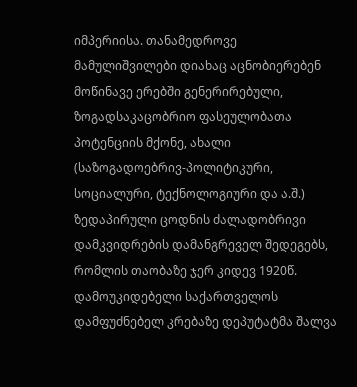იმპერიისა. თანამედროვე მამულიშვილები დიახაც აცნობიერებენ მოწინავე ერებში გენერირებული, ზოგადსაკაცობრიო ფასეულობათა პოტენციის მქონე, ახალი (საზოგადოებრივ-პოლიტიკური, სოციალური, ტექნოლოგიური და ა.შ.) ზედაპირული ცოდნის ძალადობრივი დამკვიდრების დამანგრეველ შედეგებს, რომლის თაობაზე ჯერ კიდევ 1920წ. დამოუკიდებელი საქართველოს დამფუძნებელ კრებაზე დეპუტატმა შალვა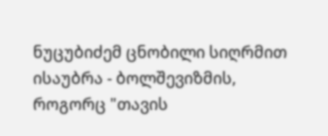ნუცუბიძემ ცნობილი სიღრმით ისაუბრა - ბოლშევიზმის, როგორც "თავის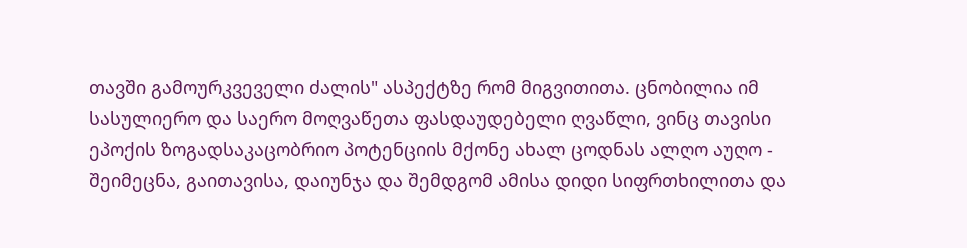თავში გამოურკვეველი ძალის" ასპექტზე რომ მიგვითითა. ცნობილია იმ სასულიერო და საერო მოღვაწეთა ფასდაუდებელი ღვაწლი, ვინც თავისი ეპოქის ზოგადსაკაცობრიო პოტენციის მქონე ახალ ცოდნას ალღო აუღო - შეიმეცნა, გაითავისა, დაიუნჯა და შემდგომ ამისა დიდი სიფრთხილითა და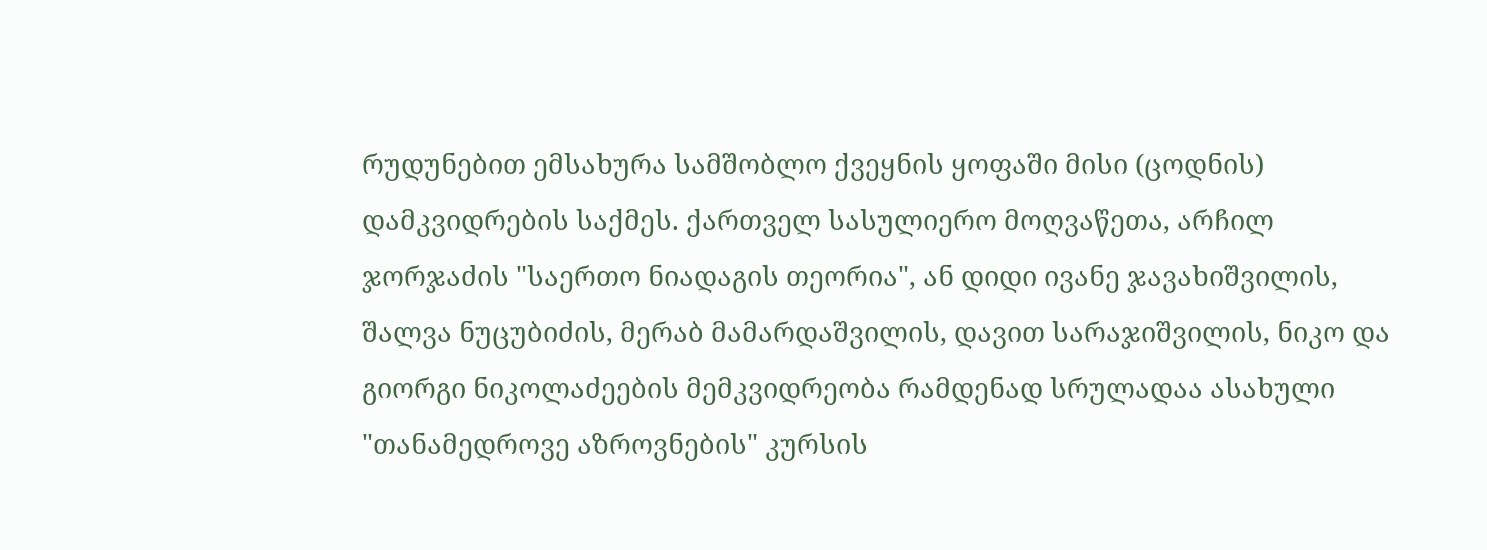რუდუნებით ემსახურა სამშობლო ქვეყნის ყოფაში მისი (ცოდნის) დამკვიდრების საქმეს. ქართველ სასულიერო მოღვაწეთა, არჩილ ჯორჯაძის "საერთო ნიადაგის თეორია", ან დიდი ივანე ჯავახიშვილის, შალვა ნუცუბიძის, მერაბ მამარდაშვილის, დავით სარაჯიშვილის, ნიკო და გიორგი ნიკოლაძეების მემკვიდრეობა რამდენად სრულადაა ასახული "თანამედროვე აზროვნების" კურსის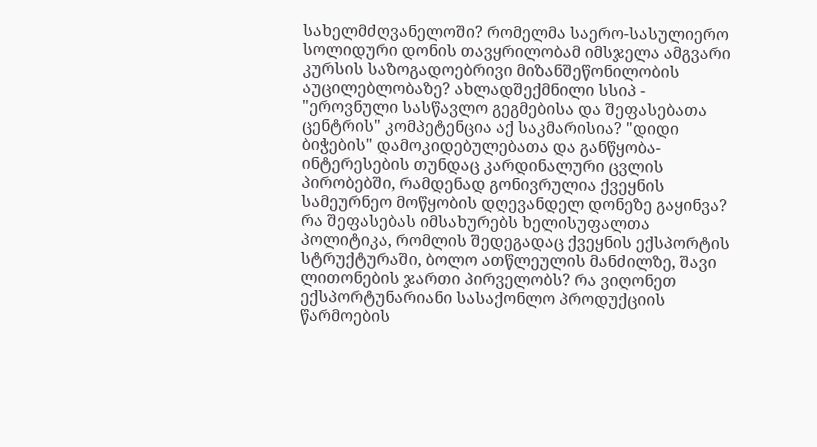სახელმძღვანელოში? რომელმა საერო-სასულიერო სოლიდური დონის თავყრილობამ იმსჯელა ამგვარი კურსის საზოგადოებრივი მიზანშეწონილობის აუცილებლობაზე? ახლადშექმნილი სსიპ - "ეროვნული სასწავლო გეგმებისა და შეფასებათა ცენტრის" კომპეტენცია აქ საკმარისია? "დიდი ბიჭების" დამოკიდებულებათა და განწყობა-ინტერესების თუნდაც კარდინალური ცვლის პირობებში, რამდენად გონივრულია ქვეყნის სამეურნეო მოწყობის დღევანდელ დონეზე გაყინვა? რა შეფასებას იმსახურებს ხელისუფალთა პოლიტიკა, რომლის შედეგადაც ქვეყნის ექსპორტის სტრუქტურაში, ბოლო ათწლეულის მანძილზე, შავი ლითონების ჯართი პირველობს? რა ვიღონეთ ექსპორტუნარიანი სასაქონლო პროდუქციის წარმოების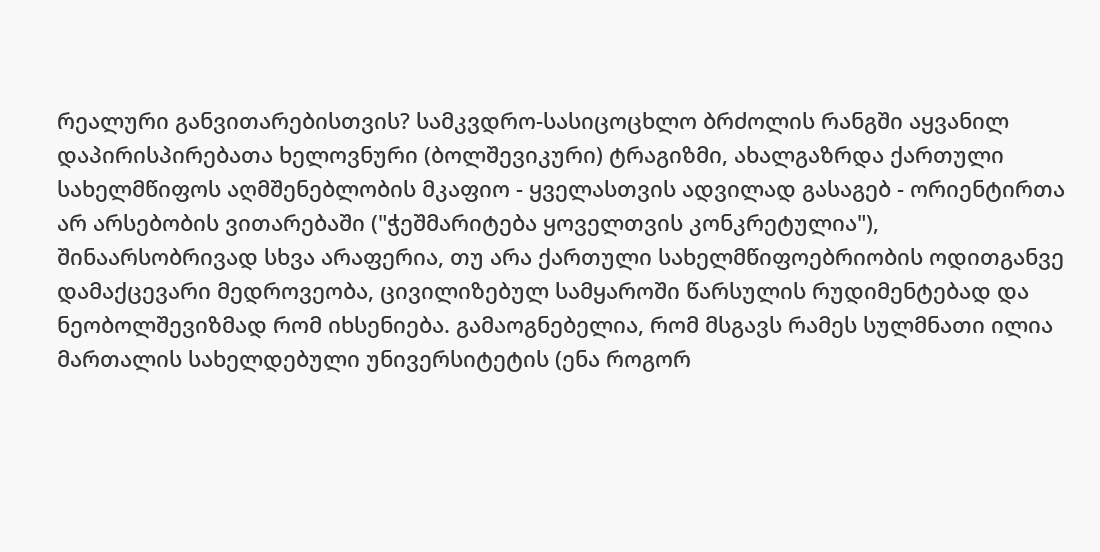რეალური განვითარებისთვის? სამკვდრო-სასიცოცხლო ბრძოლის რანგში აყვანილ დაპირისპირებათა ხელოვნური (ბოლშევიკური) ტრაგიზმი, ახალგაზრდა ქართული სახელმწიფოს აღმშენებლობის მკაფიო - ყველასთვის ადვილად გასაგებ - ორიენტირთა არ არსებობის ვითარებაში ("ჭეშმარიტება ყოველთვის კონკრეტულია"), შინაარსობრივად სხვა არაფერია, თუ არა ქართული სახელმწიფოებრიობის ოდითგანვე დამაქცევარი მედროვეობა, ცივილიზებულ სამყაროში წარსულის რუდიმენტებად და ნეობოლშევიზმად რომ იხსენიება. გამაოგნებელია, რომ მსგავს რამეს სულმნათი ილია მართალის სახელდებული უნივერსიტეტის (ენა როგორ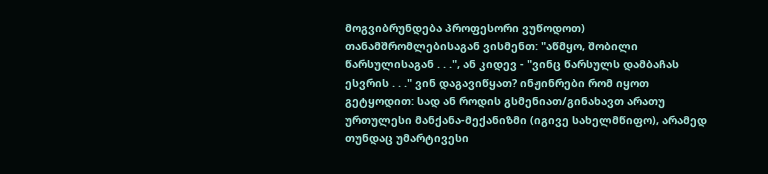მოგვიბრუნდება პროფესორი ვუწოდოთ) თანამშრომლებისაგან ვისმენთ: "აწმყო, შობილი წარსულისაგან . . .", ან კიდევ - "ვინც წარსულს დამბაჩას ესვრის . . ." ვინ დაგავიწყათ? ინჟინრები რომ იყოთ გეტყოდით: სად ან როდის გსმენიათ/გინახავთ არათუ ურთულესი მანქანა-მექანიზმი (იგივე სახელმწიფო), არამედ თუნდაც უმარტივესი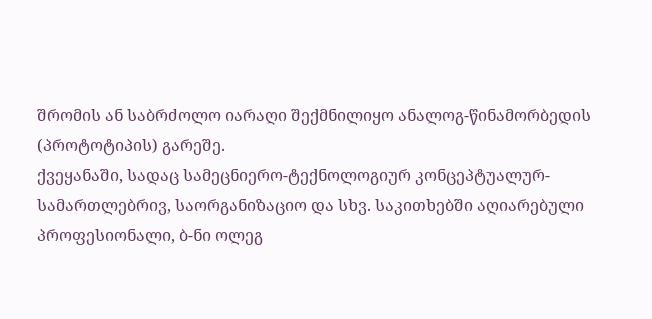შრომის ან საბრძოლო იარაღი შექმნილიყო ანალოგ-წინამორბედის (პროტოტიპის) გარეშე.
ქვეყანაში, სადაც სამეცნიერო-ტექნოლოგიურ კონცეპტუალურ-სამართლებრივ, საორგანიზაციო და სხვ. საკითხებში აღიარებული პროფესიონალი, ბ-ნი ოლეგ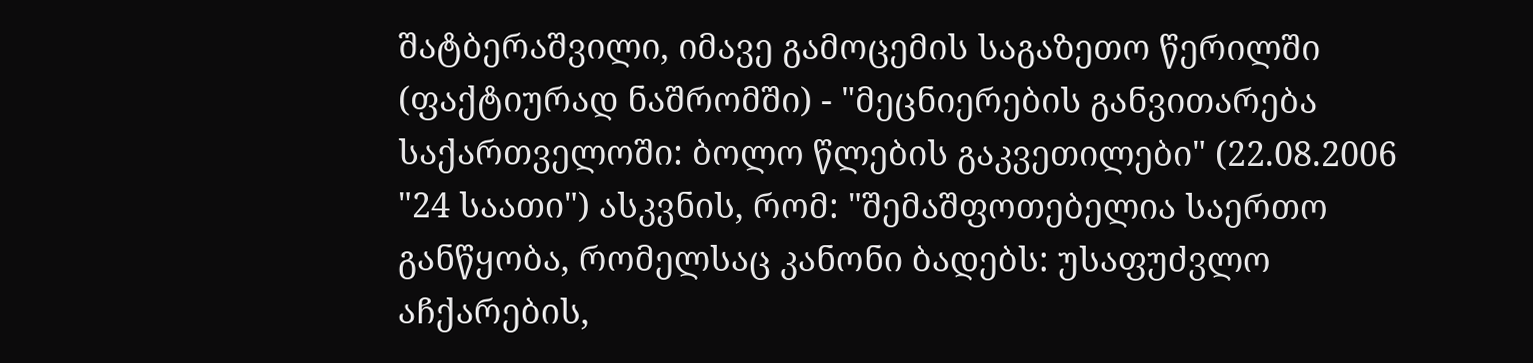შატბერაშვილი, იმავე გამოცემის საგაზეთო წერილში (ფაქტიურად ნაშრომში) - "მეცნიერების განვითარება საქართველოში: ბოლო წლების გაკვეთილები" (22.08.2006 "24 საათი") ასკვნის, რომ: "შემაშფოთებელია საერთო განწყობა, რომელსაც კანონი ბადებს: უსაფუძვლო აჩქარების,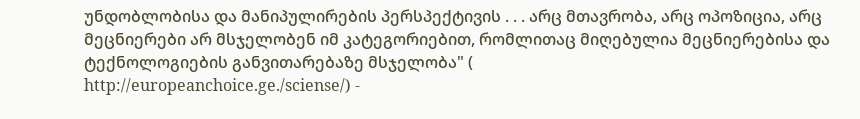უნდობლობისა და მანიპულირების პერსპექტივის . . . არც მთავრობა, არც ოპოზიცია, არც მეცნიერები არ მსჯელობენ იმ კატეგორიებით, რომლითაც მიღებულია მეცნიერებისა და ტექნოლოგიების განვითარებაზე მსჯელობა" (
http://europeanchoice.ge./sciense/) -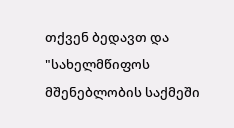თქვენ ბედავთ და "სახელმწიფოს მშენებლობის საქმეში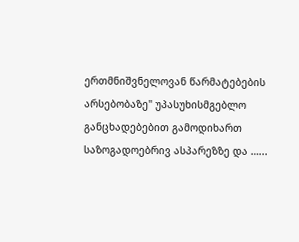ერთმნიშვნელოვან წარმატებების არსებობაზე" უპასუხისმგებლო განცხადებებით გამოდიხართ საზოგადოებრივ ასპარეზზე და …...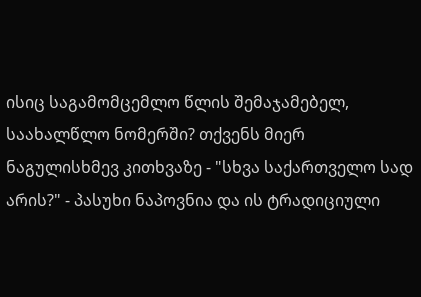ისიც საგამომცემლო წლის შემაჯამებელ, საახალწლო ნომერში? თქვენს მიერ ნაგულისხმევ კითხვაზე - "სხვა საქართველო სად არის?" - პასუხი ნაპოვნია და ის ტრადიციული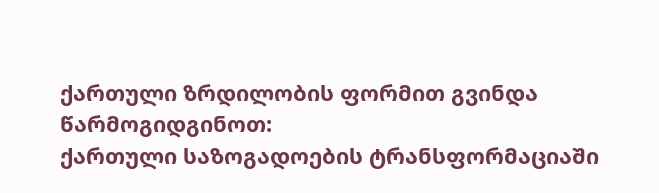ქართული ზრდილობის ფორმით გვინდა წარმოგიდგინოთ:
ქართული საზოგადოების ტრანსფორმაციაში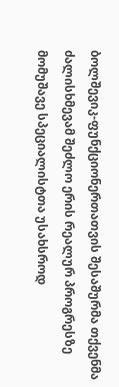ბოლშევიკ-ფუნქციონერთათვის შესაშურმა თქვენმა ძალისხმევამ შეძლო ერის რეალურ პროგრესზე მომუშავე სპეციალისტთა უსახსროდ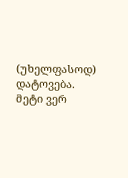(უხელფასოდ) დატოვება.
მეტი ვერ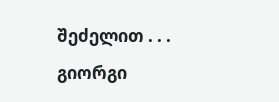შეძელით . . .
გიორგი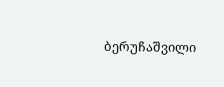ბერუჩაშვილი